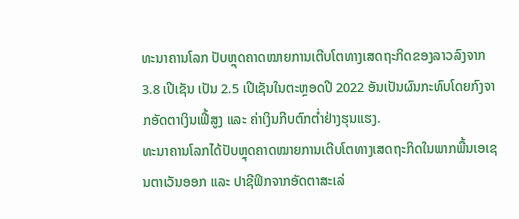ທະນາຄານໂລກ ປັບຫຼຸດຄາດໝາຍການເຕີບໂຕທາງເສດຖະກິດຂອງລາວລົງຈາກ 3.8 ເປີເຊັນ ເປັນ 2.5 ເປີເຊັນໃນຕະຫຼອດປີ 2022 ອັນເປັນຜົນກະທົບໂດຍກົງຈາກອັດຕາເງິນເຟີ້ສູງ ແລະ ຄ່າເງິນກີບຕົກຕ່ຳຢ່າງຮຸນແຮງ.
ທະນາຄານໂລກໄດ້ປັບຫຼຸດຄາດໝາຍການເຕີບໂຕທາງເສດຖະກິດໃນພາກພື້ນເອເຊນຕາເວັນອອກ ແລະ ປາຊີຟິກຈາກອັດຕາສະເລ່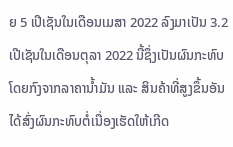ຍ 5 ເປີເຊັນໃນເດືອນເມສາ 2022 ລົງມາເປັນ 3.2 ເປີເຊັນໃນເດືອນຕຸລາ 2022 ນີ້ຊຶ່ງເປັນຜົນກະທົບໂດຍກົງຈາກລາຄານ້ຳມັນ ແລະ ສິນຄ້າທີ່ສູງຂຶ້ນອັນໄດ້ສົ່ງຜົນກະທົບຕໍ່ເນື່ອງເຮັດໃຫ້ເກີດ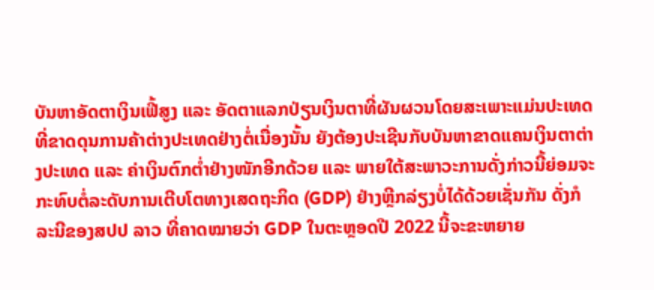ບັນຫາອັດຕາເງິນເຟີ້ສູງ ແລະ ອັດຕາແລກປ່ຽນເງິນຕາທີ່ຜັນຜວນໂດຍສະເພາະແມ່ນປະເທດທີ່ຂາດດຸນການຄ້າຕ່າງປະເທດຢ່າງຕໍ່ເນື່ອງນັ້ນ ຍັງຕ້ອງປະເຊີນກັບບັນຫາຂາດແຄນເງິນຕາຕ່າງປະເທດ ແລະ ຄ່າເງິນຕົກຕ່ຳຢ່າງໜັກອີກດ້ວຍ ແລະ ພາຍໃຕ້ສະພາວະການດັ່ງກ່າວນີ້ຍ່ອມຈະກະທົບຕໍ່ລະດັບການເຕີບໂຕທາງເສດຖະກິດ (GDP) ຢ່າງຫຼີກລ່ຽງບໍ່ໄດ້ດ້ວຍເຊັ່ນກັນ ດັ່ງກໍລະນີຂອງສປປ ລາວ ທີ່ຄາດໝາຍວ່າ GDP ໃນຕະຫຼອດປີ 2022 ນີ້ຈະຂະຫຍາຍ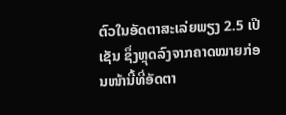ຕົວໃນອັດຕາສະເລ່ຍພຽງ 2.5 ເປີເຊັນ ຊຶ່ງຫຼຸດລົງຈາກຄາດໝາຍກ່ອນໜ້ານີ້ທີ່ອັດຕາ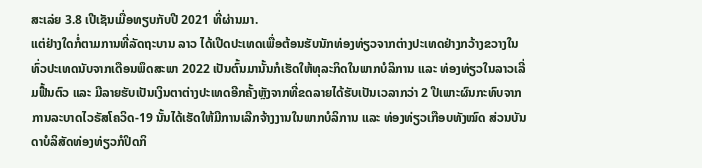ສະເລ່ຍ 3.8 ເປີເຊັນເມື່ອທຽບກັບປີ 2021 ທີ່ຜ່ານມາ.
ແຕ່ຢ່າງໃດກໍ່ຕາມການທີ່ລັດຖະບານ ລາວ ໄດ້ເປີດປະເທດເພື່ອຕ້ອນຮັບນັກທ່ອງທ່ຽວຈາກຕ່າງປະເທດຢ່າງກວ້າງຂວາງໃນທົ່ວປະເທດນັບຈາກເດືອນພຶດສະພາ 2022 ເປັນຕົ້ນມານັ້ນກໍເຮັດໃຫ້ທຸລະກິດໃນພາກບໍລິການ ແລະ ທ່ອງທ່ຽວໃນລາວເລີ່ມຟື້ນຕົວ ແລະ ມີລາຍຮັບເປັນເງິນຕາຕ່າງປະເທດອີກຄັ້ງຫຼັງຈາກທີ່ຂດລາຍໄດ້ຮັບເປັນເວລາກວ່າ 2 ປີເພາະຜົນກະທົບຈາກການລະບາດໄວຣັສໂຄວິດ-19 ນັ້ນໄດ້ເຮັດໃຫ້ມີການເລີກຈ້າງງານໃນພາກບໍລິການ ແລະ ທ່ອງທ່ຽວເກືອບທັງໝົດ ສ່ວນບັນດາບໍລິສັດທ່ອງທ່ຽວກໍປິດກິ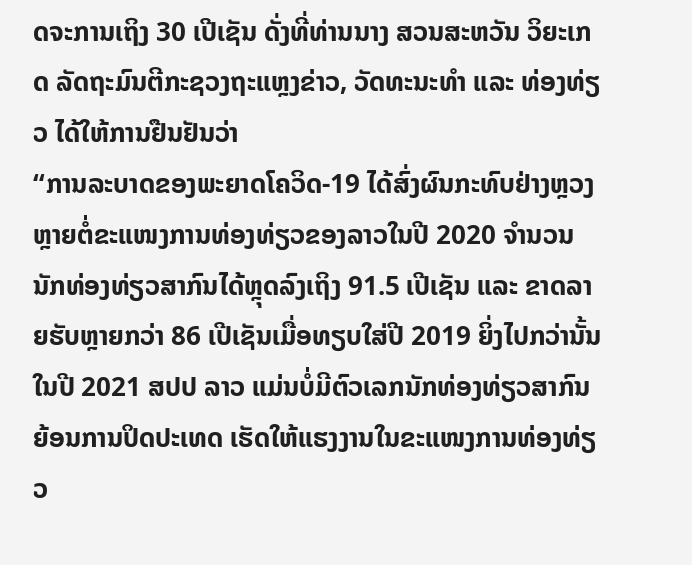ດຈະການເຖິງ 30 ເປີເຊັນ ດັ່ງທີ່ທ່ານນາງ ສວນສະຫວັນ ວິຍະເກດ ລັດຖະມົນຕີກະຊວງຖະແຫຼງຂ່າວ, ວັດທະນະທຳ ແລະ ທ່ອງທ່ຽວ ໄດ້ໃຫ້ການຢືນຢັນວ່າ
“ການລະບາດຂອງພະຍາດໂຄວິດ-19 ໄດ້ສົ່ງຜົນກະທົບຢ່າງຫຼວງຫຼາຍຕໍ່ຂະແໜງການທ່ອງທ່ຽວຂອງລາວໃນປີ 2020 ຈຳນວນນັກທ່ອງທ່ຽວສາກົນໄດ້ຫຼຸດລົງເຖິງ 91.5 ເປີເຊັນ ແລະ ຂາດລາຍຮັບຫຼາຍກວ່າ 86 ເປີເຊັນເມື່ອທຽບໃສ່ປີ 2019 ຍິ່ງໄປກວ່ານັ້ນໃນປີ 2021 ສປປ ລາວ ແມ່ນບໍ່ມີຕົວເລກນັກທ່ອງທ່ຽວສາກົນຍ້ອນການປິດປະເທດ ເຮັດໃຫ້ແຮງງານໃນຂະແໜງການທ່ອງທ່ຽວ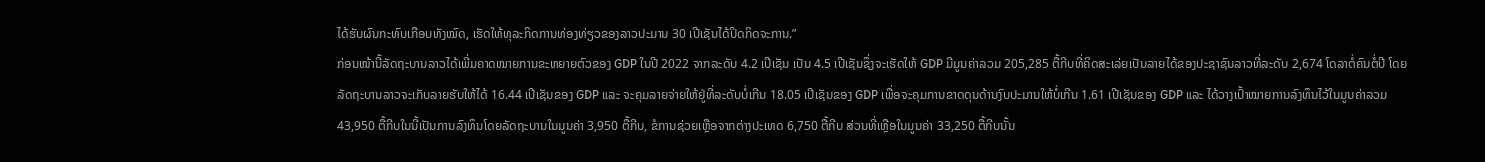ໄດ້ຮັບຜົນກະທົບເກືອບທັງໝົດ, ເຮັດໃຫ້ທຸລະກິດການທ່ອງທ່ຽວຂອງລາວປະມານ 30 ເປີເຊັນໄດ້ປິດກິດຈະການ.”
ກ່ອນໜ້ານີ້ລັດຖະບານລາວໄດ້ເພີ່ມຄາດໝາຍການຂະຫຍາຍຕົວຂອງ GDP ໃນປີ 2022 ຈາກລະດັບ 4.2 ເປີເຊັນ ເປັນ 4.5 ເປີເຊັນຊຶ່ງຈະເຮັດໃຫ້ GDP ມີມູນຄ່າລວມ 205,285 ຕື້ກີບທີ່ຄິດສະເລ່ຍເປັນລາຍໄດ້ຂອງປະຊາຊົນລາວທີ່ລະດັບ 2,674 ໂດລາຕໍ່ຄົນຕໍ່ປີ ໂດຍລັດຖະບານລາວຈະເກັບລາຍຮັບໃຫ້ໄດ້ 16.44 ເປີເຊັນຂອງ GDP ແລະ ຈະຄຸມລາຍຈ່າຍໃຫ້ຢູ່ທີ່ລະດັບບໍ່ເກີນ 18.05 ເປີເຊັນຂອງ GDP ເພື່ອຈະຄຸມການຂາດດຸນດ້ານງົບປະມານໃຫ້ບໍ່ເກີນ 1.61 ເປີເຊັນຂອງ GDP ແລະ ໄດ້ວາງເປົ້າໝາຍການລົງທຶນໄວ້ໃນມູນຄ່າລວມ 43,950 ຕື້ກີບໃນນີ້ເປັນການລົງທຶນໂດຍລັດຖະບານໃນມູນຄ່າ 3,950 ຕື້ກີບ, ຂໍການຊ່ວຍເຫຼືອຈາກຕ່າງປະເທດ 6,750 ຕື້ກີບ ສ່ວນທີ່ເຫຼືອໃນມູນຄ່າ 33,250 ຕື້ກີບນັ້ນ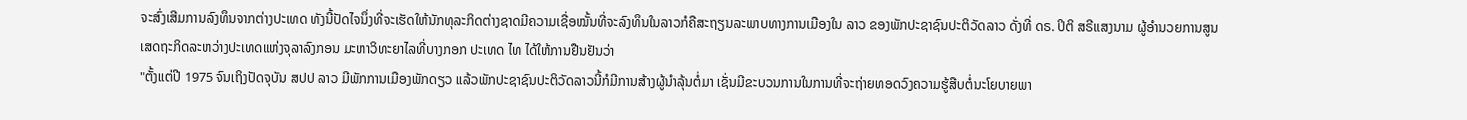ຈະສົ່ງເສີມການລົງທຶນຈາກຕ່າງປະເທດ ທັງນີ້ປັດໄຈນຶ່ງທີ່ຈະເຮັດໃຫ້ນັກທຸລະກິດຕ່າງຊາດມີຄວາມເຊື່ອໝັ້ນທີ່ຈະລົງທຶນໃນລາວກໍຄືສະຖຽນລະພາບທາງການເມືອງໃນ ລາວ ຂອງພັກປະຊາຊົນປະຕິວັດລາວ ດັ່ງທີ່ ດຣ. ປິຕິ ສຣີແສງນາມ ຜູ້ອຳນວຍການສູນເສດຖະກິດລະຫວ່າງປະເທດແຫ່ງຈຸລາລົງກອນ ມະຫາວິທະຍາໄລທີ່ບາງກອກ ປະເທດ ໄທ ໄດ້ໃຫ້ການຢືນຢັນວ່າ
"ຕັ້ງແຕ່ປີ 1975 ຈົນເຖິງປັດຈຸບັນ ສປປ ລາວ ມີພັກການເມືອງພັກດຽວ ແລ້ວພັກປະຊາຊົນປະຕິວັດລາວນີ້ກໍມີການສ້າງຜູ້ນຳລຸ້ນຕໍ່ມາ ເຊັ່ນມີຂະບວນການໃນການທີ່ຈະຖ່າຍທອດວົງຄວາມຮູ້ສືບຕໍ່ນະໂຍບາຍພາ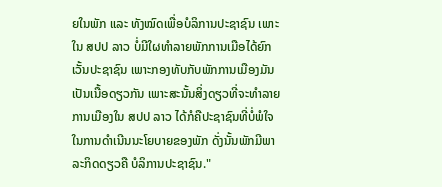ຍໃນພັກ ແລະ ທັງໝົດເພື່ອບໍລິການປະຊາຊົນ ເພາະໃນ ສປປ ລາວ ບໍ່ມີໃຜທຳລາຍພັກການເມືອໄດ້ຍົກເວັ້ນປະຊາຊົນ ເພາະກອງທັບກັບພັກການເມືອງມັນເປັນເນື້ອດຽວກັນ ເພາະສະນັ້ນສິ່ງດຽວທີ່ຈະທຳລາຍການເມືອງໃນ ສປປ ລາວ ໄດ້ກໍຄືປະຊາຊົນທີ່ບໍ່ພໍໃຈໃນການດຳເນີນນະໂຍບາຍຂອງພັກ ດັ່ງນັ້ນພັກມີພາລະກິດດຽວຄື ບໍລິການປະຊາຊົນ."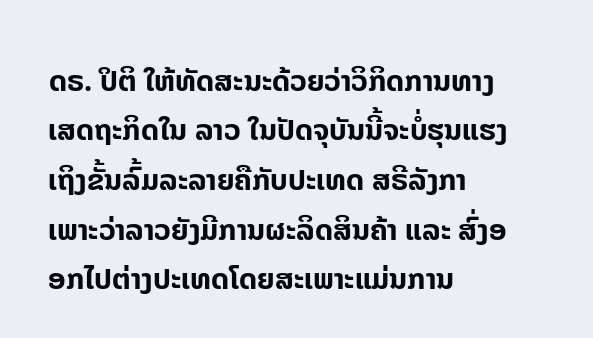ດຣ. ປິຕິ ໃຫ້ທັດສະນະດ້ວຍວ່າວິກິດການທາງເສດຖະກິດໃນ ລາວ ໃນປັດຈຸບັນນີ້ຈະບໍ່ຮຸນແຮງເຖິງຂັ້ນລົ້ມລະລາຍຄືກັບປະເທດ ສຣີລັງກາ ເພາະວ່າລາວຍັງມີການຜະລິດສິນຄ້າ ແລະ ສົ່ງອອກໄປຕ່າງປະເທດໂດຍສະເພາະແມ່ນການ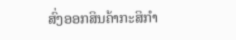ສົ່ງອອກສິນຄ້າກະສິກຳ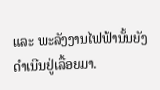ແລະ ພະລັງງານໄຟຟ້ານັ້ນຍັງດຳເນີນຢູ່ເລື້ອຍມາ.